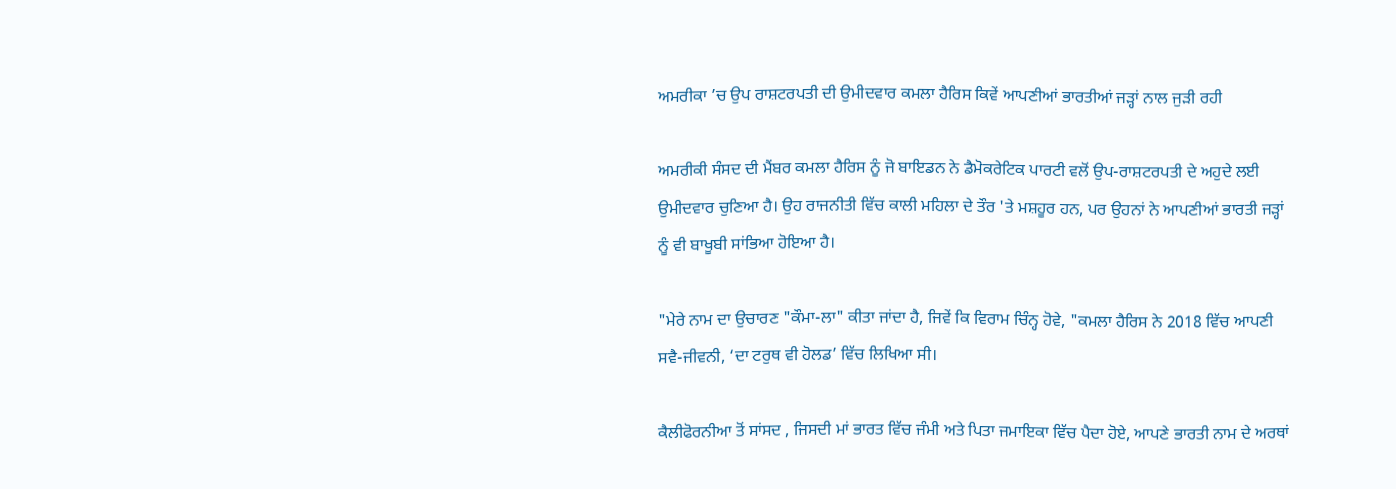ਅਮਰੀਕਾ ’ਚ ਉਪ ਰਾਸ਼ਟਰਪਤੀ ਦੀ ਉਮੀਦਵਾਰ ਕਮਲਾ ਹੈਰਿਸ ਕਿਵੇਂ ਆਪਣੀਆਂ ਭਾਰਤੀਆਂ ਜੜ੍ਹਾਂ ਨਾਲ ਜੁੜੀ ਰਹੀ

ਅਮਰੀਕੀ ਸੰਸਦ ਦੀ ਮੈਂਬਰ ਕਮਲਾ ਹੈਰਿਸ ਨੂੰ ਜੋ ਬਾਇਡਨ ਨੇ ਡੈਮੋਕਰੇਟਿਕ ਪਾਰਟੀ ਵਲੋਂ ਉਪ-ਰਾਸ਼ਟਰਪਤੀ ਦੇ ਅਹੁਦੇ ਲਈ ਉਮੀਦਵਾਰ ਚੁਣਿਆ ਹੈ। ਉਹ ਰਾਜਨੀਤੀ ਵਿੱਚ ਕਾਲੀ ਮਹਿਲਾ ਦੇ ਤੌਰ 'ਤੇ ਮਸ਼ਹੂਰ ਹਨ, ਪਰ ਉਹਨਾਂ ਨੇ ਆਪਣੀਆਂ ਭਾਰਤੀ ਜੜ੍ਹਾਂ ਨੂੰ ਵੀ ਬਾਖੂਬੀ ਸਾਂਭਿਆ ਹੋਇਆ ਹੈ।

"ਮੇਰੇ ਨਾਮ ਦਾ ਉਚਾਰਣ "ਕੌਮਾ-ਲਾ" ਕੀਤਾ ਜਾਂਦਾ ਹੈ, ਜਿਵੇਂ ਕਿ ਵਿਰਾਮ ਚਿੰਨ੍ਹ ਹੋਵੇ, "ਕਮਲਾ ਹੈਰਿਸ ਨੇ 2018 ਵਿੱਚ ਆਪਣੀ ਸਵੈ-ਜੀਵਨੀ, ‘ਦਾ ਟਰੁਥ ਵੀ ਹੋਲਡ’ ਵਿੱਚ ਲਿਖਿਆ ਸੀ।

ਕੈਲੀਫੋਰਨੀਆ ਤੋਂ ਸਾਂਸਦ , ਜਿਸਦੀ ਮਾਂ ਭਾਰਤ ਵਿੱਚ ਜੰਮੀ ਅਤੇ ਪਿਤਾ ਜਮਾਇਕਾ ਵਿੱਚ ਪੈਦਾ ਹੋਏ, ਆਪਣੇ ਭਾਰਤੀ ਨਾਮ ਦੇ ਅਰਥਾਂ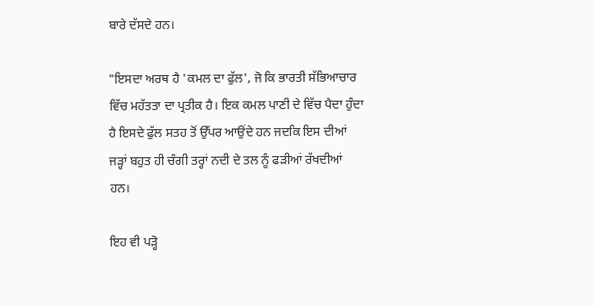ਬਾਰੇ ਦੱਸਦੇ ਹਨ।

"ਇਸਦਾ ਅਰਥ ਹੈ 'ਕਮਲ ਦਾ ਫੁੱਲ', ਜੋ ਕਿ ਭਾਰਤੀ ਸੱਭਿਆਚਾਰ ਵਿੱਚ ਮਹੱਤਤਾ ਦਾ ਪ੍ਰਤੀਕ ਹੈ। ਇਕ ਕਮਲ ਪਾਣੀ ਦੇ ਵਿੱਚ ਪੈਦਾ ਹੁੰਦਾ ਹੈ ਇਸਦੇ ਫੁੱਲ ਸਤਹ ਤੋਂ ਉੱਪਰ ਆਉਂਦੇ ਹਨ ਜਦਕਿ ਇਸ ਦੀਆਂ ਜੜ੍ਹਾਂ ਬਹੁਤ ਹੀ ਚੰਗੀ ਤਰ੍ਹਾਂ ਨਦੀ ਦੇ ਤਲ ਨੂੰ ਫੜੀਆਂ ਰੱਖਦੀਆਂ ਹਨ।

ਇਹ ਵੀ ਪੜ੍ਹੋ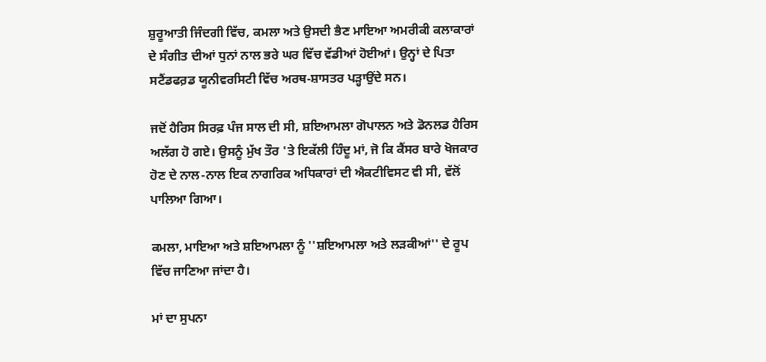ਸ਼ੁਰੂਆਤੀ ਜਿੰਦਗੀ ਵਿੱਚ, ਕਮਲਾ ਅਤੇ ਉਸਦੀ ਭੈਣ ਮਾਇਆ ਅਮਰੀਕੀ ਕਲਾਕਾਰਾਂ ਦੇ ਸੰਗੀਤ ਦੀਆਂ ਧੁਨਾਂ ਨਾਲ ਭਰੇ ਘਰ ਵਿੱਚ ਵੱਡੀਆਂ ਹੋਈਆਂ। ਉਨ੍ਹਾਂ ਦੇ ਪਿਤਾ ਸਟੈਂਡਫਰ਼ਡ ਯੂਨੀਵਰਸਿਟੀ ਵਿੱਚ ਅਰਥ-ਸ਼ਾਸਤਰ ਪੜ੍ਹਾਉਂਦੇ ਸਨ।

ਜਦੋਂ ਹੈਰਿਸ ਸਿਰਫ਼ ਪੰਜ ਸਾਲ ਦੀ ਸੀ, ਸ਼ਇਆਮਲਾ ਗੋਪਾਲਨ ਅਤੇ ਡੋਨਲਡ ਹੈਰਿਸ ਅਲੱਗ ਹੋ ਗਏ। ਉਸਨੂੰ ਮੁੱਖ ਤੌਰ 'ਤੇ ਇਕੱਲੀ ਹਿੰਦੂ ਮਾਂ, ਜੋ ਕਿ ਕੈਂਸਰ ਬਾਰੇ ਖੋਜਕਾਰ ਹੋਣ ਦੇ ਨਾਲ-ਨਾਲ ਇਕ ਨਾਗਰਿਕ ਅਧਿਕਾਰਾਂ ਦੀ ਐਕਟੀਵਿਸਟ ਵੀ ਸੀ, ਵੱਲੋਂ ਪਾਲਿਆ ਗਿਆ।

ਕਮਲਾ, ਮਾਇਆ ਅਤੇ ਸ਼ਇਆਮਲਾ ਨੂੰ ''ਸ਼ਇਆਮਲਾ ਅਤੇ ਲੜਕੀਆਂ'' ਦੇ ਰੂਪ ਵਿੱਚ ਜਾਣਿਆ ਜਾਂਦਾ ਹੈ।

ਮਾਂ ਦਾ ਸੁਪਨਾ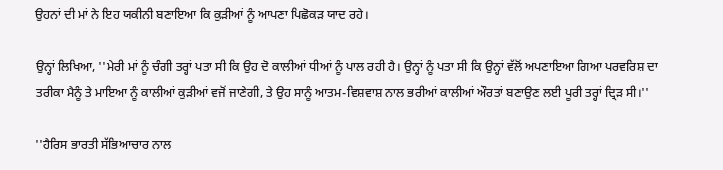ਉਹਨਾਂ ਦੀ ਮਾਂ ਨੇ ਇਹ ਯਕੀਨੀ ਬਣਾਇਆ ਕਿ ਕੁੜੀਆਂ ਨੂੰ ਆਪਣਾ ਪਿਛੋਕੜ ਯਾਦ ਰਹੇ।

ਉਨ੍ਹਾਂ ਲਿਖਿਆ, ''ਮੇਰੀ ਮਾਂ ਨੂੰ ਚੰਗੀ ਤਰ੍ਹਾਂ ਪਤਾ ਸੀ ਕਿ ਉਹ ਦੋ ਕਾਲੀਆਂ ਧੀਆਂ ਨੂੰ ਪਾਲ ਰਹੀ ਹੈ। ਉਨ੍ਹਾਂ ਨੂੰ ਪਤਾ ਸੀ ਕਿ ਉਨ੍ਹਾਂ ਵੱਲੋਂ ਅਪਣਾਇਆ ਗਿਆ ਪਰਵਰਿਸ਼ ਦਾ ਤਰੀਕਾ ਮੈਨੂੰ ਤੇ ਮਾਇਆ ਨੂੰ ਕਾਲੀਆਂ ਕੁੜੀਆਂ ਵਜੋਂ ਜਾਣੇਗੀ, ਤੇ ਉਹ ਸਾਨੂੰ ਆਤਮ-ਵਿਸ਼ਵਾਸ਼ ਨਾਲ ਭਰੀਆਂ ਕਾਲੀਆਂ ਔਰਤਾਂ ਬਣਾਉਣ ਲਈ ਪੂਰੀ ਤਰ੍ਹਾਂ ਦ੍ਰਿੜ ਸੀ।''

''ਹੈਰਿਸ ਭਾਰਤੀ ਸੱਭਿਆਚਾਰ ਨਾਲ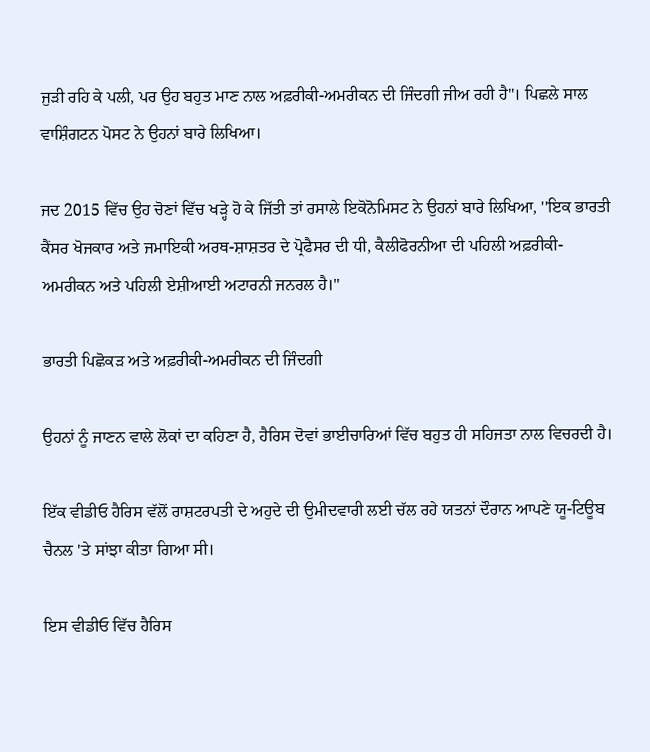ਜੁੜੀ ਰਹਿ ਕੇ ਪਲੀ, ਪਰ ਉਹ ਬਹੁਤ ਮਾਣ ਨਾਲ ਅਫ਼ਰੀਕੀ-ਅਮਰੀਕਨ ਦੀ ਜਿੰਦਗੀ ਜੀਅ ਰਹੀ ਹੈ''। ਪਿਛਲੇ ਸਾਲ ਵਾਸ਼ਿੰਗਟਨ ਪੋਸਟ ਨੇ ਉਹਨਾਂ ਬਾਰੇ ਲਿਖਿਆ।

ਜਦ 2015 ਵਿੱਚ ਉਹ ਚੋਣਾਂ ਵਿੱਚ ਖੜ੍ਹੇ ਹੋ ਕੇ ਜਿੱਤੀ ਤਾਂ ਰਸਾਲੇ ਇਕੋਨੋਮਿਸਟ ਨੇ ਉਹਨਾਂ ਬਾਰੇ ਲਿਖਿਆ, ''ਇਕ ਭਾਰਤੀ ਕੈਂਸਰ ਖੋਜਕਾਰ ਅਤੇ ਜਮਾਇਕੀ ਅਰਥ-ਸ਼ਾਸ਼ਤਰ ਦੇ ਪ੍ਰੋਫੈਸਰ ਦੀ ਧੀ, ਕੈਲੀਫੋਰਨੀਆ ਦੀ ਪਹਿਲੀ ਅਫ਼ਰੀਕੀ-ਅਮਰੀਕਨ ਅਤੇ ਪਹਿਲੀ ਏਸ਼ੀਆਈ ਅਟਾਰਨੀ ਜਨਰਲ ਹੈ।''

ਭਾਰਤੀ ਪਿਛੋਕੜ ਅਤੇ ਅਫ਼ਰੀਕੀ-ਅਮਰੀਕਨ ਦੀ ਜਿੰਦਗੀ

ਉਹਨਾਂ ਨੂੰ ਜਾਣਨ ਵਾਲੇ ਲੋਕਾਂ ਦਾ ਕਹਿਣਾ ਹੈ, ਹੈਰਿਸ ਦੋਵਾਂ ਭਾਈਚਾਰਿਆਂ ਵਿੱਚ ਬਹੁਤ ਹੀ ਸਹਿਜਤਾ ਨਾਲ ਵਿਚਰਦੀ ਹੈ।

ਇੱਕ ਵੀਡੀਓ ਹੈਰਿਸ ਵੱਲੋਂ ਰਾਸ਼ਟਰਪਤੀ ਦੇ ਅਹੁਦੇ ਦੀ ਉਮੀਦਵਾਰੀ ਲਈ ਚੱਲ ਰਹੇ ਯਤਨਾਂ ਦੌਰਾਨ ਆਪਣੇ ਯੂ-ਟਿਊਬ ਚੈਨਲ 'ਤੇ ਸਾਂਝਾ ਕੀਤਾ ਗਿਆ ਸੀ।

ਇਸ ਵੀਡੀਓ ਵਿੱਚ ਹੈਰਿਸ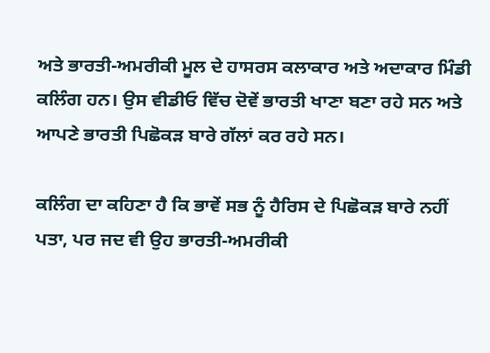ਅਤੇ ਭਾਰਤੀ-ਅਮਰੀਕੀ ਮੂਲ ਦੇ ਹਾਸਰਸ ਕਲਾਕਾਰ ਅਤੇ ਅਦਾਕਾਰ ਮਿੰਡੀ ਕਲਿੰਗ ਹਨ। ਉਸ ਵੀਡੀਓ ਵਿੱਚ ਦੋਵੇਂ ਭਾਰਤੀ ਖਾਣਾ ਬਣਾ ਰਹੇ ਸਨ ਅਤੇ ਆਪਣੇ ਭਾਰਤੀ ਪਿਛੋਕੜ ਬਾਰੇ ਗੱਲਾਂ ਕਰ ਰਹੇ ਸਨ।

ਕਲਿੰਗ ਦਾ ਕਹਿਣਾ ਹੈ ਕਿ ਭਾਵੇਂ ਸਭ ਨੂੰ ਹੈਰਿਸ ਦੇ ਪਿਛੋਕੜ ਬਾਰੇ ਨਹੀਂ ਪਤਾ, ਪਰ ਜਦ ਵੀ ਉਹ ਭਾਰਤੀ-ਅਮਰੀਕੀ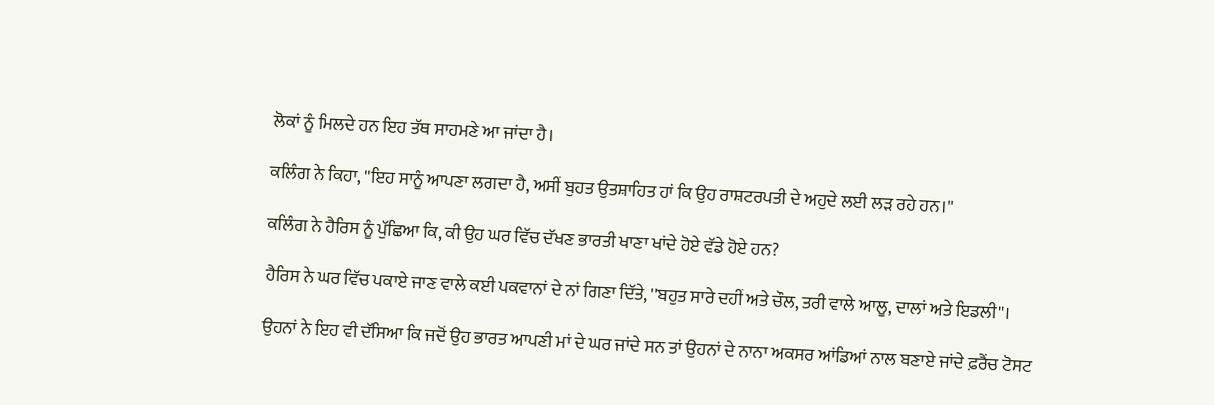ਲੋਕਾਂ ਨੂੰ ਮਿਲਦੇ ਹਨ ਇਹ ਤੱਥ ਸਾਹਮਣੇ ਆ ਜਾਂਦਾ ਹੈ।

ਕਲਿੰਗ ਨੇ ਕਿਹਾ, ''ਇਹ ਸਾਨੂੰ ਆਪਣਾ ਲਗਦਾ ਹੈ, ਅਸੀਂ ਬੁਹਤ ਉਤਸ਼ਾਹਿਤ ਹਾਂ ਕਿ ਉਹ ਰਾਸ਼ਟਰਪਤੀ ਦੇ ਅਹੁਦੇ ਲਈ ਲੜ ਰਹੇ ਹਨ।''

ਕਲਿੰਗ ਨੇ ਹੈਰਿਸ ਨੂੰ ਪੁੱਛਿਆ ਕਿ, ਕੀ ਉਹ ਘਰ ਵਿੱਚ ਦੱਖਣ ਭਾਰਤੀ ਖਾਣਾ ਖਾਂਦੇ ਹੋਏ ਵੱਡੇ ਹੋਏ ਹਨ?

ਹੈਰਿਸ ਨੇ ਘਰ ਵਿੱਚ ਪਕਾਏ ਜਾਣ ਵਾਲੇ ਕਈ ਪਕਵਾਨਾਂ ਦੇ ਨਾਂ ਗਿਣਾ ਦਿੱਤੇ, ''ਬਹੁਤ ਸਾਰੇ ਦਹੀਂ ਅਤੇ ਚੌਲ, ਤਰੀ ਵਾਲੇ ਆਲੂ, ਦਾਲਾਂ ਅਤੇ ਇਡਲੀ''।

ਉਹਨਾਂ ਨੇ ਇਹ ਵੀ ਦੱਸਿਆ ਕਿ ਜਦੋਂ ਉਹ ਭਾਰਤ ਆਪਣੀ ਮਾਂ ਦੇ ਘਰ ਜਾਂਦੇ ਸਨ ਤਾਂ ਉਹਨਾਂ ਦੇ ਨਾਨਾ ਅਕਸਰ ਆਂਡਿਆਂ ਨਾਲ ਬਣਾਏ ਜਾਂਦੇ ਫ਼ਰੈਂਚ ਟੋਸਟ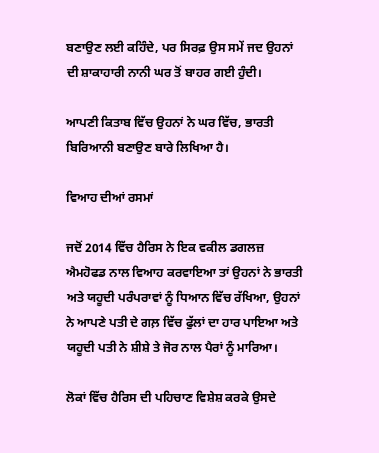ਬਣਾਉਣ ਲਈ ਕਹਿੰਦੇ, ਪਰ ਸਿਰਫ਼ ਉਸ ਸਮੇਂ ਜਦ ਉਹਨਾਂ ਦੀ ਸ਼ਾਕਾਹਾਰੀ ਨਾਨੀ ਘਰ ਤੋਂ ਬਾਹਰ ਗਈ ਹੁੰਦੀ।

ਆਪਣੀ ਕਿਤਾਬ ਵਿੱਚ ਉਹਨਾਂ ਨੇ ਘਰ ਵਿੱਚ, ਭਾਰਤੀ ਬਿਰਿਆਨੀ ਬਣਾਉਣ ਬਾਰੇ ਲਿਖਿਆ ਹੈ।

ਵਿਆਹ ਦੀਆਂ ਰਸਮਾਂ

ਜਦੋਂ 2014 ਵਿੱਚ ਹੈਰਿਸ ਨੇ ਇਕ ਵਕੀਲ ਡਗਲਜ਼ ਐਮਹੋਫਡ ਨਾਲ ਵਿਆਹ ਕਰਵਾਇਆ ਤਾਂ ਉਹਨਾਂ ਨੇ ਭਾਰਤੀ ਅਤੇ ਯਹੂਦੀ ਪਰੰਪਰਾਵਾਂ ਨੂੰ ਧਿਆਨ ਵਿੱਚ ਰੱਖਿਆ, ਉਹਨਾਂ ਨੇ ਆਪਣੇ ਪਤੀ ਦੇ ਗਲ਼ ਵਿੱਚ ਫੁੱਲਾਂ ਦਾ ਹਾਰ ਪਾਇਆ ਅਤੇ ਯਹੂਦੀ ਪਤੀ ਨੇ ਸ਼ੀਸ਼ੇ ਤੇ ਜੋਰ ਨਾਲ ਪੈਰਾਂ ਨੂੰ ਮਾਰਿਆ।

ਲੋਕਾਂ ਵਿੱਚ ਹੈਰਿਸ ਦੀ ਪਹਿਚਾਣ ਵਿਸ਼ੇਸ਼ ਕਰਕੇ ਉਸਦੇ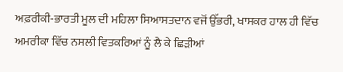ਅਫ਼ਰੀਕੀ-ਭਾਰਤੀ ਮੂਲ ਦੀ ਮਹਿਲਾ ਸਿਆਸਤਦਾਨ ਵਜੋਂ ਉੱਭਰੀ, ਖਾਸਕਰ ਹਾਲ ਹੀ ਵਿੱਚ ਅਮਰੀਕਾ ਵਿੱਚ ਨਸਲੀ ਵਿਤਕਰਿਆਂ ਨੂੰ ਲੈ ਕੇ ਛਿੜੀਆਂ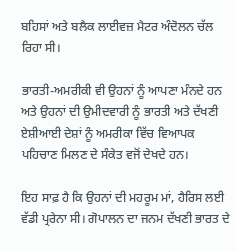ਬਹਿਸਾਂ ਅਤੇ ਬਲੈਕ ਲਾਈਵਜ਼ ਮੈਟਰ ਅੰਦੋਲਨ ਚੱਲ ਰਿਹਾ ਸੀ।

ਭਾਰਤੀ-ਅਮਰੀਕੀ ਵੀ ਉਹਨਾਂ ਨੂੰ ਆਪਣਾ ਮੰਨਦੇ ਹਨ ਅਤੇ ਉਹਨਾਂ ਦੀ ਉਮੀਦਵਾਰੀ ਨੂੰ ਭਾਰਤੀ ਅਤੇ ਦੱਖਣੀ ਏਸ਼ੀਆਈ ਦੇਸ਼ਾਂ ਨੂੰ ਅਮਰੀਕਾ ਵਿੱਚ ਵਿਆਪਕ ਪਹਿਚਾਣ ਮਿਲਣ ਦੇ ਸੰਕੇਤ ਵਜੋਂ ਦੇਖਦੇ ਹਨ।

ਇਹ ਸਾਫ਼ ਹੈ ਕਿ ਉਹਨਾਂ ਦੀ ਮਹਰੂਮ ਮਾਂ, ਹੈਰਿਸ ਲਈ ਵੱਡੀ ਪ੍ਰਰੇਨਾ ਸੀ। ਗੋਪਾਲਨ ਦਾ ਜਨਮ ਦੱਖਣੀ ਭਾਰਤ ਦੇ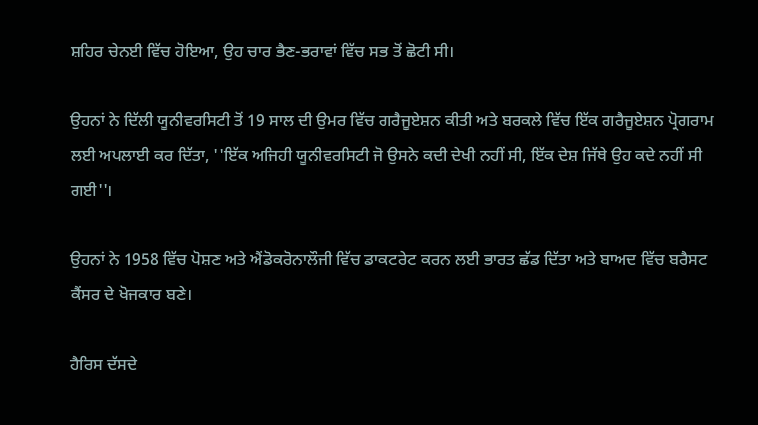ਸ਼ਹਿਰ ਚੇਨਈ ਵਿੱਚ ਹੋਇਆ, ਉਹ ਚਾਰ ਭੈਣ-ਭਰਾਵਾਂ ਵਿੱਚ ਸਭ ਤੋਂ ਛੋਟੀ ਸੀ।

ਉਹਨਾਂ ਨੇ ਦਿੱਲੀ ਯੂਨੀਵਰਸਿਟੀ ਤੋਂ 19 ਸਾਲ ਦੀ ਉਮਰ ਵਿੱਚ ਗਰੈਜੂਏਸ਼ਨ ਕੀਤੀ ਅਤੇ ਬਰਕਲੇ ਵਿੱਚ ਇੱਕ ਗਰੈਜੂਏਸ਼ਨ ਪ੍ਰੋਗਰਾਮ ਲਈ ਅਪਲਾਈ ਕਰ ਦਿੱਤਾ, ''ਇੱਕ ਅਜਿਹੀ ਯੂਨੀਵਰਸਿਟੀ ਜੋ ਉਸਨੇ ਕਦੀ ਦੇਖੀ ਨਹੀਂ ਸੀ, ਇੱਕ ਦੇਸ਼ ਜਿੱਥੇ ਉਹ ਕਦੇ ਨਹੀਂ ਸੀ ਗਈ''।

ਉਹਨਾਂ ਨੇ 1958 ਵਿੱਚ ਪੋਸ਼ਣ ਅਤੇ ਐਂਡੋਕਰੋਨਾਲੌਜੀ ਵਿੱਚ ਡਾਕਟਰੇਟ ਕਰਨ ਲਈ ਭਾਰਤ ਛੱਡ ਦਿੱਤਾ ਅਤੇ ਬਾਅਦ ਵਿੱਚ ਬਰੈਸਟ ਕੈਂਸਰ ਦੇ ਖੋਜਕਾਰ ਬਣੇ।

ਹੈਰਿਸ ਦੱਸਦੇ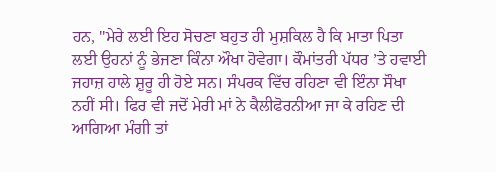ਹਨ, ''ਮੇਰੇ ਲਈ ਇਹ ਸੋਚਣਾ ਬਹੁਤ ਹੀ ਮੁਸ਼ਕਿਲ ਹੈ ਕਿ ਮਾਤਾ ਪਿਤਾ ਲਈ ਉਹਨਾਂ ਨੂੰ ਭੇਜਣਾ ਕਿੰਨਾ ਔਖਾ ਹੋਵੇਗਾ। ਕੌਮਾਂਤਰੀ ਪੱਧਰ ’ਤੇ ਹਵਾਈ ਜਹਾਜ਼ ਹਾਲੇ ਸ਼ੁਰੂ ਹੀ ਹੋਏ ਸਨ। ਸੰਪਰਕ ਵਿੱਚ ਰਹਿਣਾ ਵੀ ਇੰਨਾ ਸੌਖਾ ਨਹੀਂ ਸੀ। ਫਿਰ ਵੀ ਜਦੋਂ ਮੇਰੀ ਮਾਂ ਨੇ ਕੈਲੀਫੋਰਨੀਆ ਜਾ ਕੇ ਰਹਿਣ ਦੀ ਆਗਿਆ ਮੰਗੀ ਤਾਂ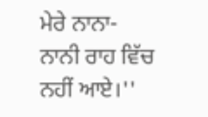ਮੇਰੇ ਨਾਨਾ- ਨਾਨੀ ਰਾਹ ਵਿੱਚ ਨਹੀਂ ਆਏ।''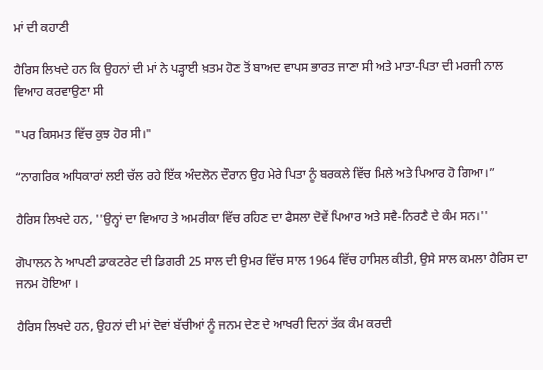ਮਾਂ ਦੀ ਕਹਾਣੀ

ਹੈਰਿਸ ਲਿਖਦੇ ਹਨ ਕਿ ਉਹਨਾਂ ਦੀ ਮਾਂ ਨੇ ਪੜ੍ਹਾਈ ਖ਼ਤਮ ਹੋਣ ਤੋਂ ਬਾਅਦ ਵਾਪਸ ਭਾਰਤ ਜਾਣਾ ਸੀ ਅਤੇ ਮਾਤਾ-ਪਿਤਾ ਦੀ ਮਰਜੀ ਨਾਲ ਵਿਆਹ ਕਰਵਾਉਣਾ ਸੀ

"ਪਰ ਕਿਸਮਤ ਵਿੱਚ ਕੁਝ ਹੋਰ ਸੀ।"

“ਨਾਗਰਿਕ ਅਧਿਕਾਰਾਂ ਲਈ ਚੱਲ ਰਹੇ ਇੱਕ ਅੰਦਲੋਨ ਦੌਰਾਨ ਉਹ ਮੇਰੇ ਪਿਤਾ ਨੂੰ ਬਰਕਲੇ ਵਿੱਚ ਮਿਲੇ ਅਤੇ ਪਿਆਰ ਹੋ ਗਿਆ।”

ਹੈਰਿਸ ਲਿਖਦੇ ਹਨ, ''ਉਨ੍ਹਾਂ ਦਾ ਵਿਆਹ ਤੇ ਅਮਰੀਕਾ ਵਿੱਚ ਰਹਿਣ ਦਾ ਫੈਸਲਾ ਦੋਵੇਂ ਪਿਆਰ ਅਤੇ ਸਵੈ-ਨਿਰਣੈ ਦੇ ਕੰਮ ਸਨ।''

ਗੋਪਾਲਨ ਨੇ ਆਪਣੀ ਡਾਕਟਰੇਟ ਦੀ ਡਿਗਰੀ 25 ਸਾਲ ਦੀ ਉਮਰ ਵਿੱਚ ਸਾਲ 1964 ਵਿੱਚ ਹਾਸਿਲ ਕੀਤੀ, ਉਸੇ ਸਾਲ ਕਮਲਾ ਹੈਰਿਸ ਦਾ ਜਨਮ ਹੋਇਆ ।

ਹੈਰਿਸ ਲਿਖਦੇ ਹਨ, ਉਹਨਾਂ ਦੀ ਮਾਂ ਦੋਵਾਂ ਬੱਚੀਆਂ ਨੂੰ ਜਨਮ ਦੇਣ ਦੇ ਆਖਰੀ ਦਿਨਾਂ ਤੱਕ ਕੰਮ ਕਰਦੀ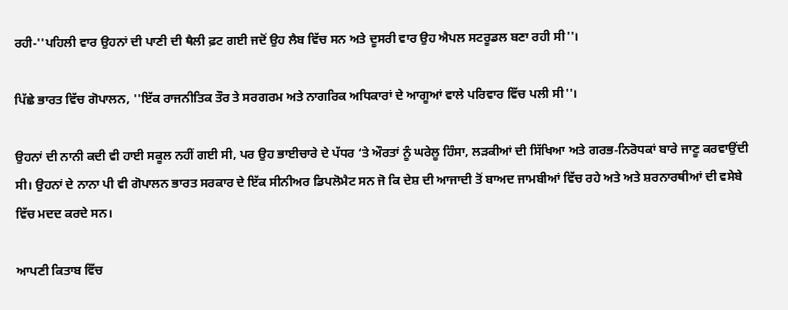ਰਹੀ-''ਪਹਿਲੀ ਵਾਰ ਉਹਨਾਂ ਦੀ ਪਾਣੀ ਦੀ ਥੈਲੀ ਫ਼ਟ ਗਈ ਜਦੋਂ ਉਹ ਲੈਬ ਵਿੱਚ ਸਨ ਅਤੇ ਦੂਸਰੀ ਵਾਰ ਉਹ ਐਪਲ ਸਟਰੂਡਲ ਬਣਾ ਰਹੀ ਸੀ''।

ਪਿੱਛੇ ਭਾਰਤ ਵਿੱਚ ਗੋਪਾਲਨ, ''ਇੱਕ ਰਾਜਨੀਤਿਕ ਤੌਰ ਤੇ ਸਰਗਰਮ ਅਤੇ ਨਾਗਰਿਕ ਅਧਿਕਾਰਾਂ ਦੇ ਆਗੂਆਂ ਵਾਲੇ ਪਰਿਵਾਰ ਵਿੱਚ ਪਲੀ ਸੀ''।

ਉਹਨਾਂ ਦੀ ਨਾਨੀ ਕਦੀ ਵੀ ਹਾਈ ਸਕੂਲ ਨਹੀਂ ਗਈ ਸੀ, ਪਰ ਉਹ ਭਾਈਚਾਰੇ ਦੇ ਪੱਧਰ ‘ਤੇ ਔਰਤਾਂ ਨੂੰ ਘਰੇਲੂ ਹਿੰਸਾ, ਲੜਕੀਆਂ ਦੀ ਸਿੱਖਿਆ ਅਤੇ ਗਰਭ-ਨਿਰੋਧਕਾਂ ਬਾਰੇ ਜਾਣੂ ਕਰਵਾਉਂਦੀ ਸੀ। ਉਹਨਾਂ ਦੇ ਨਾਨਾ ਪੀ ਵੀ ਗੋਪਾਲਨ ਭਾਰਤ ਸਰਕਾਰ ਦੇ ਇੱਕ ਸੀਨੀਅਰ ਡਿਪਲੋਮੈਟ ਸਨ ਜੋ ਕਿ ਦੇਸ਼ ਦੀ ਆਜਾਦੀ ਤੋਂ ਬਾਅਦ ਜਾਮਬੀਆਂ ਵਿੱਚ ਰਹੇ ਅਤੇ ਅਤੇ ਸ਼ਰਨਾਰਥੀਆਂ ਦੀ ਵਸੇਬੇ ਵਿੱਚ ਮਦਦ ਕਰਦੇ ਸਨ।

ਆਪਣੀ ਕਿਤਾਬ ਵਿੱਚ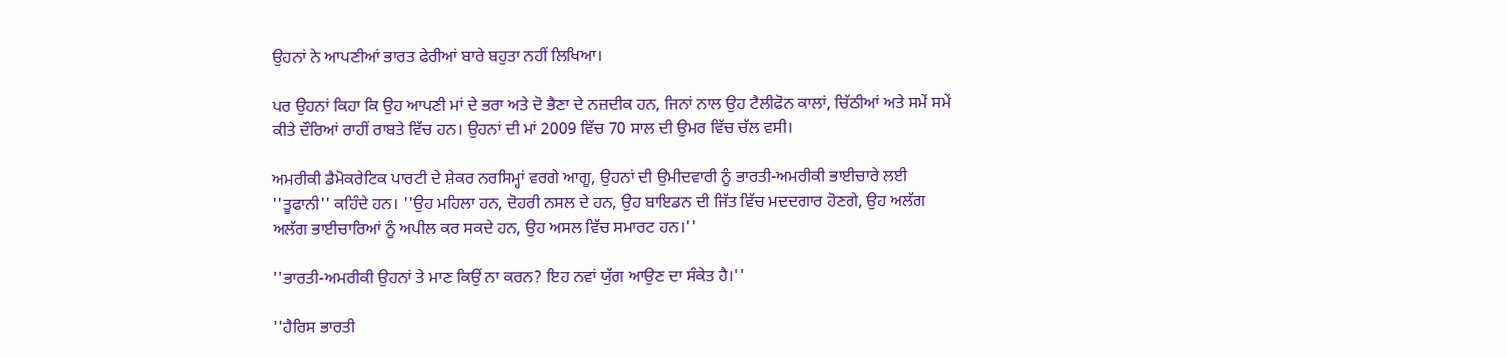ਉਹਨਾਂ ਨੇ ਆਪਣੀਆਂ ਭਾਰਤ ਫੇਰੀਆਂ ਬਾਰੇ ਬਹੁਤਾ ਨਹੀਂ ਲਿਖਿਆ।

ਪਰ ਉਹਨਾਂ ਕਿਹਾ ਕਿ ਉਹ ਆਪਣੀ ਮਾਂ ਦੇ ਭਰਾ ਅਤੇ ਦੋ ਭੈਣਾ ਦੇ ਨਜ਼ਦੀਕ ਹਨ, ਜਿਨਾਂ ਨਾਲ ਉਹ ਟੈਲੀਫੋਨ ਕਾਲਾਂ, ਚਿੱਠੀਆਂ ਅਤੇ ਸਮੇਂ ਸਮੇਂ ਕੀਤੇ ਦੌਰਿਆਂ ਰਾਹੀਂ ਰਾਬਤੇ ਵਿੱਚ ਹਨ। ਉਹਨਾਂ ਦੀ ਮਾਂ 2009 ਵਿੱਚ 70 ਸਾਲ ਦੀ ਉਮਰ ਵਿੱਚ ਚੱਲ ਵਸੀ।

ਅਮਰੀਕੀ ਡੈਮੋਕਰੇਟਿਕ ਪਾਰਟੀ ਦੇ ਸ਼ੇਕਰ ਨਰਸਿਮ੍ਹਾਂ ਵਰਗੇ ਆਗੂ, ਉਹਨਾਂ ਦੀ ਉਮੀਦਵਾਰੀ ਨੂੰ ਭਾਰਤੀ-ਅਮਰੀਕੀ ਭਾਈਚਾਰੇ ਲਈ ''ਤੂਫਾਨੀ'' ਕਹਿੰਦੇ ਹਨ। ''ਉਹ ਮਹਿਲਾ ਹਨ, ਦੋਹਰੀ ਨਸਲ ਦੇ ਹਨ, ਉਹ ਬਾਇਡਨ ਦੀ ਜਿੱਤ ਵਿੱਚ ਮਦਦਗਾਰ ਹੋਣਗੇ, ਉਹ ਅਲੱਗ ਅਲੱਗ ਭਾਈਚਾਰਿਆਂ ਨੂੰ ਅਪੀਲ ਕਰ ਸਕਦੇ ਹਨ, ਉਹ ਅਸਲ ਵਿੱਚ ਸਮਾਰਟ ਹਨ।''

''ਭਾਰਤੀ-ਅਮਰੀਕੀ ਉਹਨਾਂ ਤੇ ਮਾਣ ਕਿਉਂ ਨਾ ਕਰਨ? ਇਹ ਨਵਾਂ ਯੁੱਗ ਆਉਣ ਦਾ ਸੰਕੇਤ ਹੈ।''

''ਹੈਰਿਸ ਭਾਰਤੀ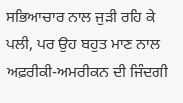ਸਭਿਆਚਾਰ ਨਾਲ ਜੁੜੀ ਰਹਿ ਕੇ ਪਲੀ, ਪਰ ਉਹ ਬਹੁਤ ਮਾਣ ਨਾਲ ਅਫ਼ਰੀਕੀ-ਅਮਰੀਕਨ ਦੀ ਜਿੰਦਗੀ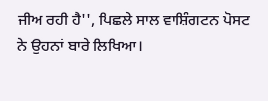ਜੀਅ ਰਹੀ ਹੈ'', ਪਿਛਲੇ ਸਾਲ ਵਾਸ਼ਿੰਗਟਨ ਪੋਸਟ ਨੇ ਉਹਨਾਂ ਬਾਰੇ ਲਿਖਿਆ।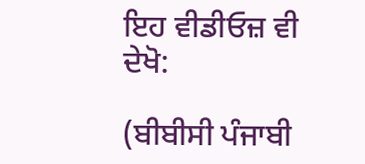ਇਹ ਵੀਡੀਓਜ਼ ਵੀ ਦੇਖੋ:

(ਬੀਬੀਸੀ ਪੰਜਾਬੀ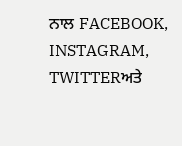ਨਾਲ FACEBOOK, INSTAGRAM, TWITTERਅਤੇ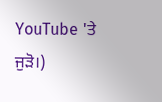YouTube 'ਤੇ ਜੁੜੋ।)